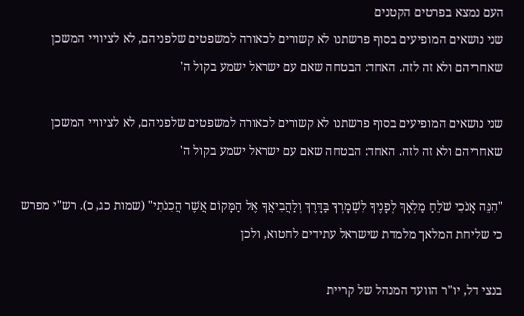העם נמצא בפרטים הקטנים
שני נושאים המופיעים בסוף פרשתנו לא קשורים לכאורה למשפטים שלפניהם, לא לציוויי המשכן שאחריהם ולא זה לזה. האחד: הבטחה שאם עם ישראל ישמע בקול ה'

שני נושאים המופיעים בסוף פרשתנו לא קשורים לכאורה למשפטים שלפניהם, לא לציוויי המשכן שאחריהם ולא זה לזה. האחד: הבטחה שאם עם ישראל ישמע בקול ה'

"הִנֵּה אָנֹכִי שֹׁלֵחַ מַלְאָךְ לְפָנֶיךָ לִשְׁמָרְךָ בַּדָּרֶךְ וְלַהֲבִיאֲךָ אֶל הַמָּקוֹם אֲשֶׁר הֲכִנֹתִי" (שמות כג, כ). רש"י מפרש כי שליחת המלאך מלמדת שישראל עתידים לחטוא, ולכן

בנצי דל, יו"ר הוועד המנהל של קריית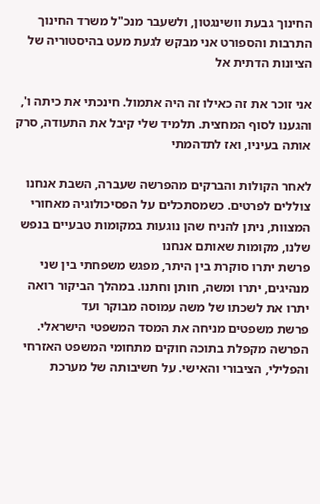החינוך גבעת וושינגטון, ולשעבר מנכ"ל משרד החינוך התרבות והספורט אני מבקש לגעת מעט בהיסטוריה של הציונות הדתית אל

אני זוכר את זה כאילו זה היה אתמול. חינכתי את כיתה ו', והגענו לסוף המחצית. תלמיד שלי קיבל את התעודה, סרק אותה בעיניו, ואז לתדהמתי

לאחר הקולות והברקים מהפרשה שעברה, השבת אנחנו צוללים לפרטים. כשמסתכלים על הפסיכולוגיה מאחורי המצוות, ניתן להניח שהן נוגעות במקומות טבעיים בנפש שלנו, מקומות שאותם אנחנו
פרשת יתרו סוקרת בין היתר, מפגש משפחתי בין שני מנהיגים, יתרו ומשה, חותן וחתנו. במהלך הביקור רואה יתרו את לשכתו של משה עמוסה מבוקר ועד
פרשת משפטים מניחה את המסד המשפטי הישראלי. הפרשה מקפלת בתוכה חוקים מתחומי המשפט האזרחי והפלילי, הציבורי והאישי. על חשיבותה של מערכת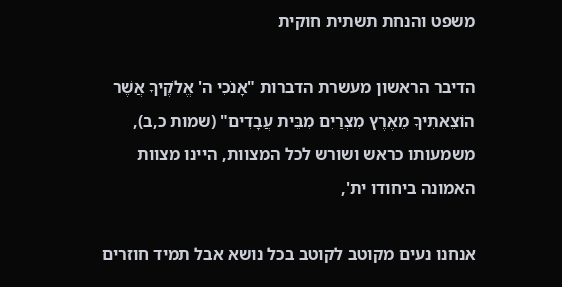משפט והנחת תשתית חוקית

הדיבר הראשון מעשרת הדברות "אָנֹכִי ה' אֱלֹקֶיךָ אֲשֶׁר הוֹצֵאתִיךָ מֵאֶרֶץ מִצְרַיִם מִבֵּית עֲבָדִים" (שמות כ,ב), משמעותו כראש ושורש לכל המצוות, היינו מצוות האמונה ביחודו ית',

אנחנו נעים מקוטב לקוטב בכל נושא אבל תמיד חוזרים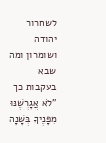לשחרור יהודה ושומרון ומה שבא בעקבות כך "לֹא אֲגָרְשֶׁנּוּ מִפָּנֶיךָ בְּשָׁנָה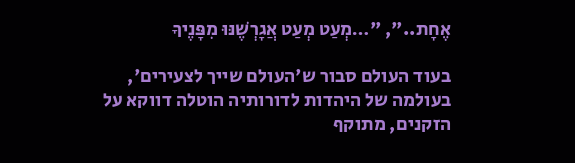אֶחָת..", "…מְעַט מְעַט אֲגָרְשֶׁנּוּ מִפָּנֶיךָ

בעוד העולם סבור ש'העולם שייך לצעירים', בעולמה של היהדות לדורותיה הוטלה דווקא על הזקנים, מתוקף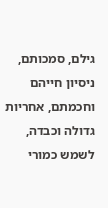גילם, סמכותם, ניסיון חייהם וחכמתם, אחריות גדולה וכבדה, לשמש כמורי